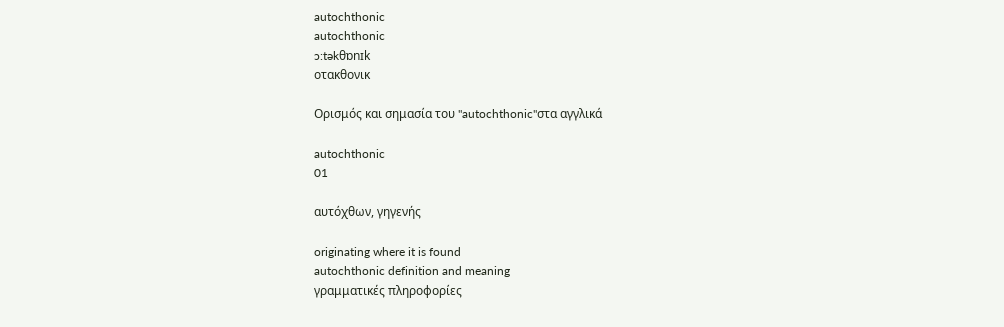autochthonic
autochthonic
ɔ:təkθɒnɪk
οτακθονικ

Ορισμός και σημασία του "autochthonic"στα αγγλικά

autochthonic
01

αυτόχθων, γηγενής

originating where it is found
autochthonic definition and meaning
γραμματικές πληροφορίες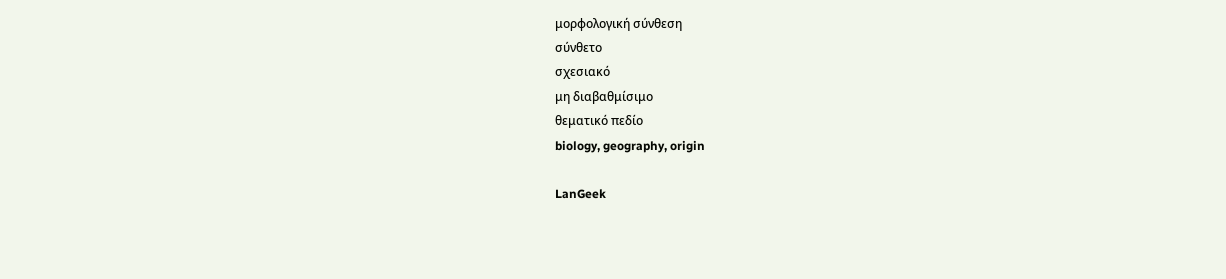μορφολογική σύνθεση
σύνθετο
σχεσιακό
μη διαβαθμίσιμο
θεματικό πεδίο
biology, geography, origin

LanGeek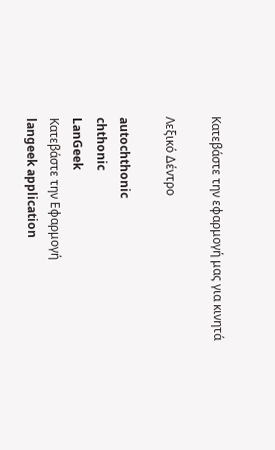Κατεβάστε την εφαρμογή μας για κινητά

Λεξικό Δέντρο

autochthonic
chthonic
LanGeek
Κατεβάστε την Εφαρμογή
langeek application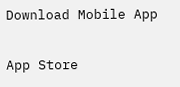Download Mobile App

App Store